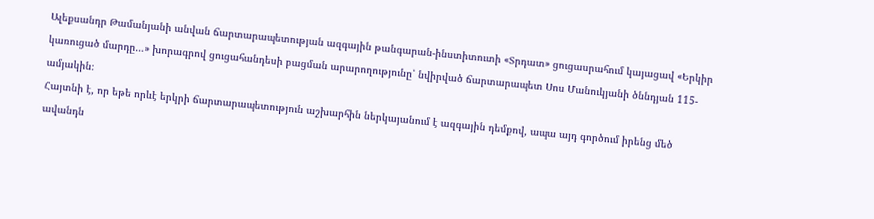Ալեքսանդր Թամանյանի անվան ճարտարապետության ազգային թանգարան-ինստիտուտի «Տրդատ» ցուցասրահում կայացավ «Երկիր կառուցած մարդը…» խորագրով ցուցահանդեսի բացման արարողությունը՝ նվիրված ճարտարապետ Սոս Մանուկյանի ծննդյան 115-ամյակին։
Հայտնի է, որ եթե որևէ երկրի ճարտարապետություն աշխարհին ներկայանում է ազգային դեմքով, ապա այդ գործում իրենց մեծ ավանդն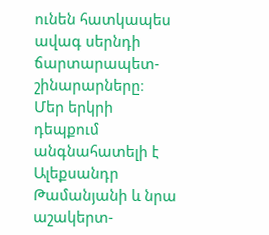ունեն հատկապես ավագ սերնդի ճարտարապետ-շինարարները։ Մեր երկրի դեպքում անգնահատելի է Ալեքսանդր Թամանյանի և նրա աշակերտ-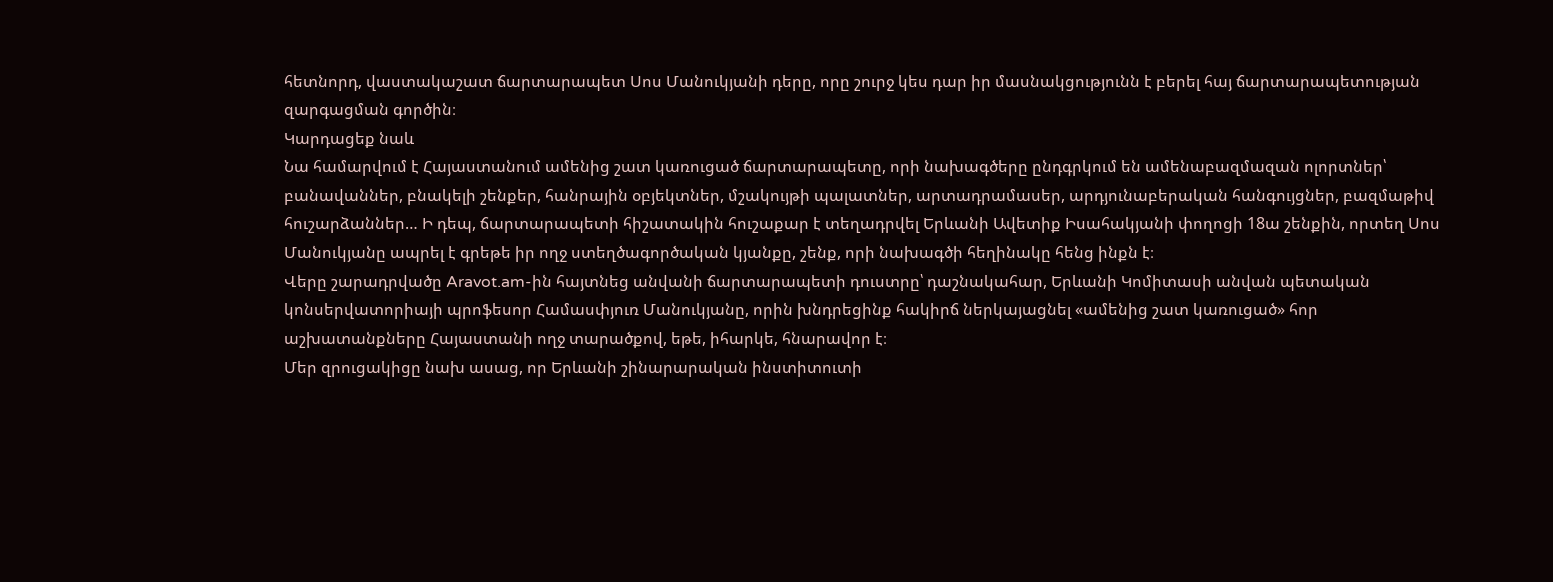հետնորդ, վաստակաշատ ճարտարապետ Սոս Մանուկյանի դերը, որը շուրջ կես դար իր մասնակցությունն է բերել հայ ճարտարապետության զարգացման գործին։
Կարդացեք նաև
Նա համարվում է Հայաստանում ամենից շատ կառուցած ճարտարապետը, որի նախագծերը ընդգրկում են ամենաբազմազան ոլորտներ՝ բանավաններ, բնակելի շենքեր, հանրային օբյեկտներ, մշակույթի պալատներ, արտադրամասեր, արդյունաբերական հանգույցներ, բազմաթիվ հուշարձաններ… Ի դեպ, ճարտարապետի հիշատակին հուշաքար է տեղադրվել Երևանի Ավետիք Իսահակյանի փողոցի 18ա շենքին, որտեղ Սոս Մանուկյանը ապրել է գրեթե իր ողջ ստեղծագործական կյանքը, շենք, որի նախագծի հեղինակը հենց ինքն է։
Վերը շարադրվածը Aravot.am-ին հայտնեց անվանի ճարտարապետի դուստրը՝ դաշնակահար, Երևանի Կոմիտասի անվան պետական կոնսերվատորիայի պրոֆեսոր Համասփյուռ Մանուկյանը, որին խնդրեցինք հակիրճ ներկայացնել «ամենից շատ կառուցած» հոր աշխատանքները Հայաստանի ողջ տարածքով, եթե, իհարկե, հնարավոր է։
Մեր զրուցակիցը նախ ասաց, որ Երևանի շինարարական ինստիտուտի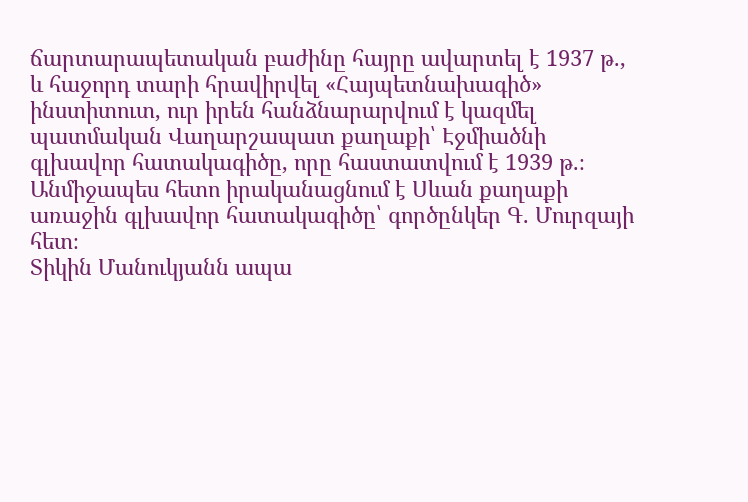ճարտարապետական բաժինը հայրը ավարտել է 1937 թ., և հաջորդ տարի հրավիրվել «Հայպետնախագիծ» ինստիտուտ, ուր իրեն հանձնարարվում է կազմել պատմական Վաղարշապատ քաղաքի՝ Էջմիածնի գլխավոր հատակագիծը, որը հաստատվում է 1939 թ.։ Անմիջապես հետո իրականացնում է Սևան քաղաքի առաջին գլխավոր հատակագիծը՝ գործընկեր Գ. Մուրզայի հետ։
Տիկին Մանուկյանն ապա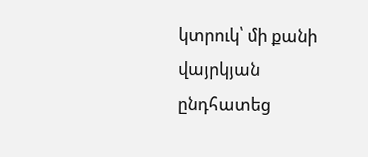կտրուկ՝ մի քանի վայրկյան ընդհատեց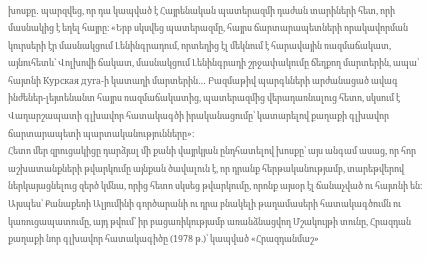խոսքը․ պարզվեց, որ դա կապված է Հայրենական պատերազմի դաժան տարիների հետ, որի մասնակից է եղել հայրը։ «Երբ սկսվեց պատերազմը, հայրս ճարտարապետների որակավորման կուրսերի էր մասնակցում Լենինգրադում, որտեղից էլ մեկնում է հարավային ռազմաճակատ, այնուհետև՝ Վոլխովի ճակատ, մասնակցում Լենինգրադի շրջափակումը ճեղքող մարտերին, ապա՝ հայտնի Курская дуга-ի կատաղի մարտերին… Բազմաթիվ պարգևների արժանացած ավագ ինժեներ-լեյտենանտ հայրս ռազմաճակատից, պատերազմից վերադառնալուց հետո, սկսում է Վաղարշապատի գլխավոր հատակագծի իրականացումը՝ կատարելով քաղաքի գլխավոր ճարտարապետի պարտականությունները»։
Հետո մեր զրուցակիցը դարձյալ մի քանի վայրկյան ընդհատելով խոսքը՝ այս անգամ ասաց, որ հոր աշխատանքների թվարկումը այնքան ծավալուն է, որ դրանք հերթականությամբ, տարեթվերով ներկայացնելուց զերծ կմնա, որից հետո սկսեց թվարկումը, որոնք այսօր էլ ճանաչված ու հայտնի են։ Այսպես՝ Քանաքեռի Ալյումինի գործարանի ու դրա բնակելի թաղամասերի հատակագծումն ու կառուցապատումը, այդ թվում՝ իր բացառիկությամբ առանձնացվող Մշակույթի տունը, Հրազդան քաղաքի նոր գլխավոր հատակագիծը (1978 թ.)՝ կապված «Հրազդանմաշ»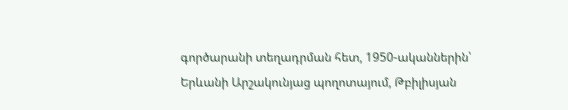գործարանի տեղադրման հետ, 1950-ականներին՝ Երևանի Արշակունյաց պողոտայում, Թբիլիսյան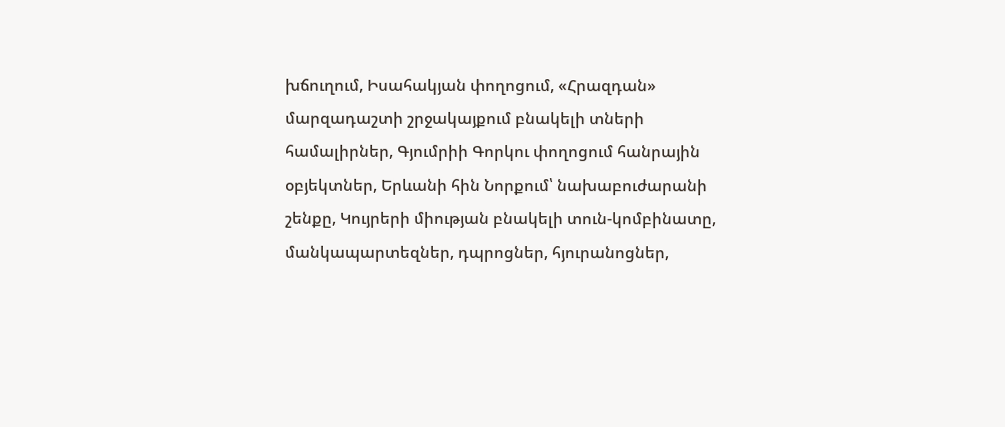խճուղում, Իսահակյան փողոցում, «Հրազդան» մարզադաշտի շրջակայքում բնակելի տների համալիրներ, Գյումրիի Գորկու փողոցում հանրային օբյեկտներ, Երևանի հին Նորքում՝ նախաբուժարանի շենքը, Կույրերի միության բնակելի տուն-կոմբինատը, մանկապարտեզներ, դպրոցներ, հյուրանոցներ,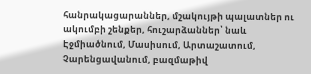հանրակացարաններ, մշակույթի պալատներ ու ակումբի շենքեր, հուշարձաններ՝ նաև Էջմիածնում, Մասիսում, Արտաշատում, Չարենցավանում, բազմաթիվ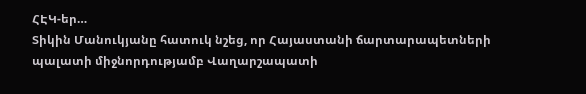ՀԷԿ-եր…
Տիկին Մանուկյանը հատուկ նշեց, որ Հայաստանի ճարտարապետների պալատի միջնորդությամբ Վաղարշապատի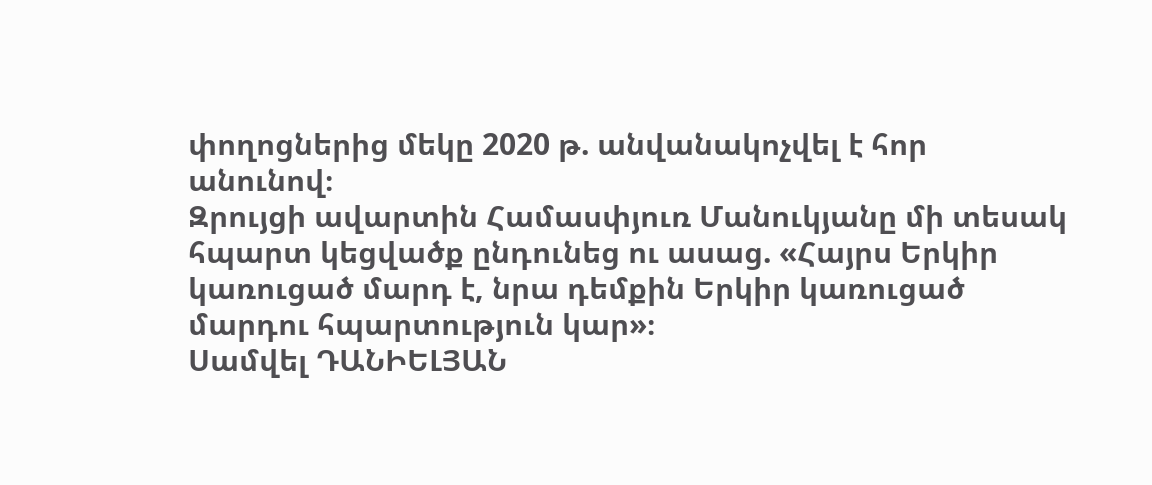փողոցներից մեկը 2020 թ. անվանակոչվել է հոր անունով։
Զրույցի ավարտին Համասփյուռ Մանուկյանը մի տեսակ հպարտ կեցվածք ընդունեց ու ասաց. «Հայրս Երկիր կառուցած մարդ է, նրա դեմքին Երկիր կառուցած մարդու հպարտություն կար»։
Սամվել ԴԱՆԻԵԼՅԱՆ